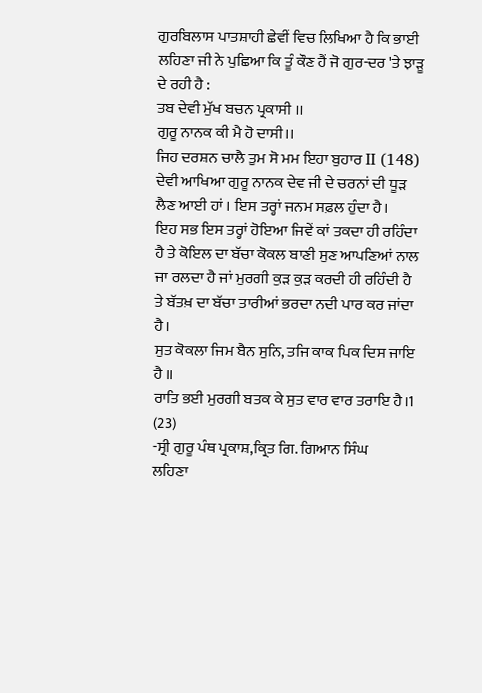ਗੁਰਬਿਲਾਸ ਪਾਤਸ਼ਾਹੀ ਛੇਵੀਂ ਵਿਚ ਲਿਖਿਆ ਹੈ ਕਿ ਭਾਈ ਲਹਿਣਾ ਜੀ ਨੇ ਪੁਛਿਆ ਕਿ ਤੂੰ ਕੌਣ ਹੈਂ ਜੋ ਗੁਰ-ਦਰ 'ਤੇ ਝਾੜੂ ਦੇ ਰਹੀ ਹੈ :
ਤਬ ਦੇਵੀ ਮੁੱਖ ਬਚਨ ਪ੍ਰਕਾਸੀ ।।
ਗੁਰੂ ਨਾਨਕ ਕੀ ਮੈ ਹੋ ਦਾਸੀ।।
ਜਿਹ ਦਰਸ਼ਨ ਚਾਲੈ ਤੁਮ ਸੋ ਮਮ ਇਹਾ ਬੁਹਾਰ II (148)
ਦੇਵੀ ਆਖਿਆ ਗੁਰੂ ਨਾਨਕ ਦੇਵ ਜੀ ਦੇ ਚਰਨਾਂ ਦੀ ਧੂੜ ਲੈਣ ਆਈ ਹਾਂ । ਇਸ ਤਰ੍ਹਾਂ ਜਨਮ ਸਫ਼ਲ ਹੁੰਦਾ ਹੈ।
ਇਹ ਸਭ ਇਸ ਤਰ੍ਹਾਂ ਹੋਇਆ ਜਿਵੇਂ ਕਾਂ ਤਕਦਾ ਹੀ ਰਹਿੰਦਾ ਹੈ ਤੇ ਕੋਇਲ ਦਾ ਬੱਚਾ ਕੋਕਲ ਬਾਣੀ ਸੁਣ ਆਪਣਿਆਂ ਨਾਲ ਜਾ ਰਲਦਾ ਹੈ ਜਾਂ ਮੁਰਗੀ ਕੁੜ ਕੁੜ ਕਰਦੀ ਹੀ ਰਹਿੰਦੀ ਹੈ ਤੇ ਬੱਤਖ਼ ਦਾ ਬੱਚਾ ਤਾਰੀਆਂ ਭਰਦਾ ਨਦੀ ਪਾਰ ਕਰ ਜਾਂਦਾ ਹੈ।
ਸੁਤ ਕੋਕਲਾ ਜਿਮ ਬੈਨ ਸੁਨਿ, ਤਜਿ ਕਾਕ ਪਿਕ ਦਿਸ ਜਾਇ ਹੈ ॥
ਰਾਤਿ ਭਈ ਮੁਰਗੀ ਬਤਕ ਕੇ ਸੁਤ ਵਾਰ ਵਾਰ ਤਰਾਇ ਹੈ।1 (23)
-ਸ੍ਰੀ ਗੁਰੂ ਪੰਥ ਪ੍ਰਕਾਸ਼,ਕ੍ਰਿਤ ਗਿ. ਗਿਆਨ ਸਿੰਘ
ਲਹਿਣਾ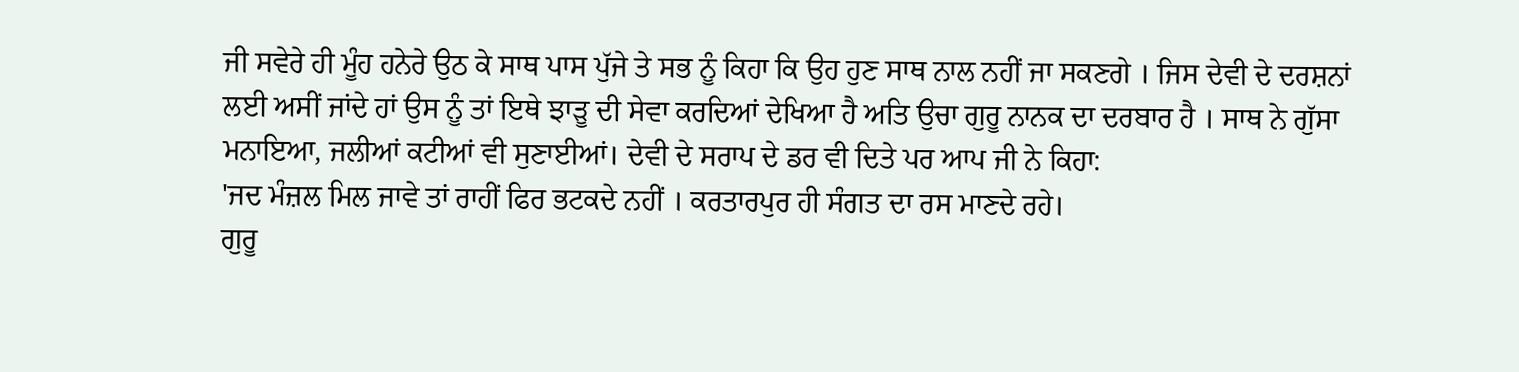ਜੀ ਸਵੇਰੇ ਹੀ ਮੂੰਹ ਹਨੇਰੇ ਉਠ ਕੇ ਸਾਥ ਪਾਸ ਪੁੱਜੇ ਤੇ ਸਭ ਨੂੰ ਕਿਹਾ ਕਿ ਉਹ ਹੁਣ ਸਾਥ ਨਾਲ ਨਹੀਂ ਜਾ ਸਕਣਗੇ । ਜਿਸ ਦੇਵੀ ਦੇ ਦਰਸ਼ਨਾਂ ਲਈ ਅਸੀਂ ਜਾਂਦੇ ਹਾਂ ਉਸ ਨੂੰ ਤਾਂ ਇਥੇ ਝਾੜੂ ਦੀ ਸੇਵਾ ਕਰਦਿਆਂ ਦੇਖਿਆ ਹੈ ਅਤਿ ਉਚਾ ਗੁਰੂ ਨਾਨਕ ਦਾ ਦਰਬਾਰ ਹੈ । ਸਾਥ ਨੇ ਗੁੱਸਾ ਮਨਾਇਆ, ਜਲੀਆਂ ਕਟੀਆਂ ਵੀ ਸੁਣਾਈਆਂ। ਦੇਵੀ ਦੇ ਸਰਾਪ ਦੇ ਡਰ ਵੀ ਦਿਤੇ ਪਰ ਆਪ ਜੀ ਨੇ ਕਿਹਾ:
'ਜਦ ਮੰਜ਼ਲ ਮਿਲ ਜਾਵੇ ਤਾਂ ਰਾਹੀਂ ਫਿਰ ਭਟਕਦੇ ਨਹੀਂ । ਕਰਤਾਰਪੁਰ ਹੀ ਸੰਗਤ ਦਾ ਰਸ ਮਾਣਦੇ ਰਹੇ।
ਗੁਰੂ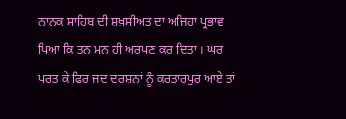ਨਾਨਕ ਸਾਹਿਬ ਦੀ ਸ਼ਖ਼ਸੀਅਤ ਦਾ ਅਜਿਹਾ ਪ੍ਰਭਾਵ ਪਿਆ ਕਿ ਤਨ ਮਨ ਹੀ ਅਰਪਣ ਕਰ ਦਿਤਾ । ਘਰ ਪਰਤ ਕੇ ਫਿਰ ਜਦ ਦਰਸ਼ਨਾਂ ਨੂੰ ਕਰਤਾਰਪੁਰ ਆਏ ਤਾਂ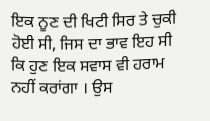ਇਕ ਨੂਣ ਦੀ ਖਿਟੀ ਸਿਰ ਤੇ ਚੁਕੀ ਹੋਈ ਸੀ, ਜਿਸ ਦਾ ਭਾਵ ਇਹ ਸੀ ਕਿ ਹੁਣ ਇਕ ਸਵਾਸ ਵੀ ਹਰਾਮ ਨਹੀਂ ਕਰਾਂਗਾ । ਉਸ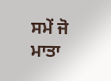ਸਮੇਂ ਜੋ ਮਾਤਾ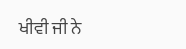ਖੀਵੀ ਜੀ ਨੇ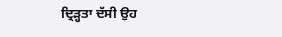ਦ੍ਰਿੜ੍ਹਤਾ ਦੱਸੀ ਉਹ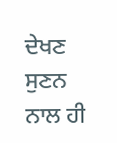ਦੇਖਣ ਸੁਣਨ ਨਾਲ ਹੀ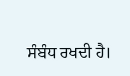ਸੰਬੰਧ ਰਖਦੀ ਹੈ।